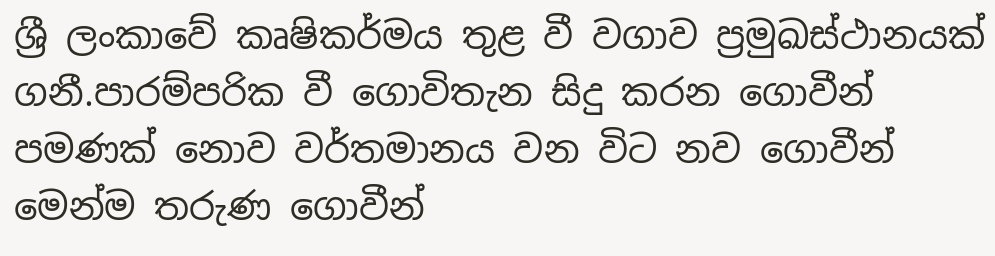ශ්‍රී ලංකාවේ කෘෂිකර්මය තුළ වී වගාව ප්‍රමුඛස්ථානයක් ගනී.පාරම්පරික වී ගොවිතැන සිදු කරන ගොවීන් පමණක් නොව වර්තමානය වන විට නව ගොවීන් මෙන්ම තරුණ ගොවීන්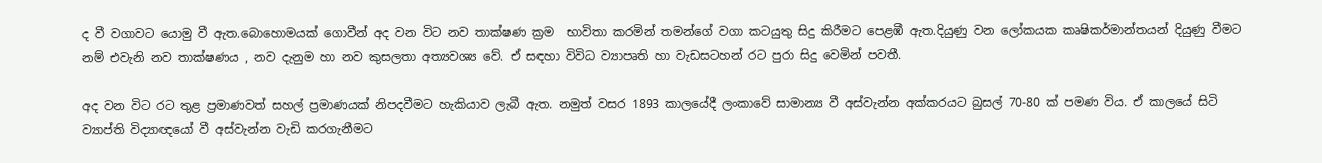ද වී වගාවට යොමු වී ඇත.බොහොමයක් ගොවීන් අද වන විට නව තාක්ෂණ ක්‍රම  භාවිතා කරමින් තමන්ගේ වගා කටයුතු සිදු කිරීමට පෙළඹී ඇත.දියුණු වන ලෝකයක කෘෂිකර්මාන්තයන් දියුණු වීමට නම් එවැනි නව තාක්ෂණය , නව දැනුම හා නව කුසලතා අත්‍යවශ්‍ය වේ. ඒ සඳහා විවිධ ව්‍යාපෘති හා වැඩසටහන් රට පුරා සිදු වෙමින් පවතී.

අද වන විට රට තුළ ප්‍රමාණවත් සහල් ප්‍රමාණයක් නිපදවීමට හැකියාව ලැබී ඇත. නමුත් වසර 1893 කාලයේදී ලංකාවේ සාමාන්‍ය වී අස්වැන්න අක්කරයට බුසල් 70-80 ක් පමණ විය. ඒ කාලයේ සිටි ව්‍යාප්ති විද්‍යාඥයෝ වී අස්වැන්න වැඩි කරගැනීමට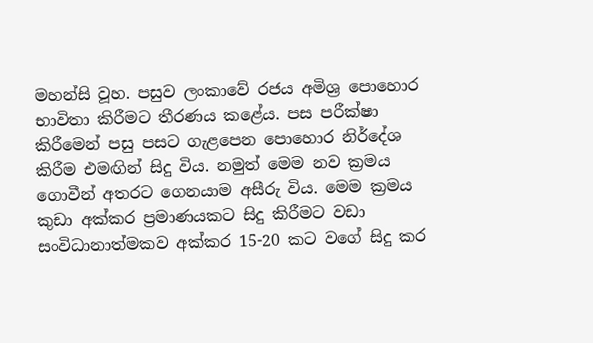මහන්සි වූහ. පසුව ලංකාවේ රජය අමිශ්‍ර පොහොර භාවිතා කිරීමට තීරණය කළේය. පස පරීක්ෂා කිරීමෙන් පසු පසට ගැළපෙන පොහොර නිර්දේශ කිරීම එමඟින් සිදු විය. නමුත් මෙම නව ක්‍රමය ගොවීන් අතරට ගෙනයාම අසීරු විය. මෙම ක්‍රමය කුඩා අක්කර ප්‍රමාණයකට සිදු කිරීමට වඩා සංවිධානාත්මකව අක්කර 15-20 කට වගේ සිදු කර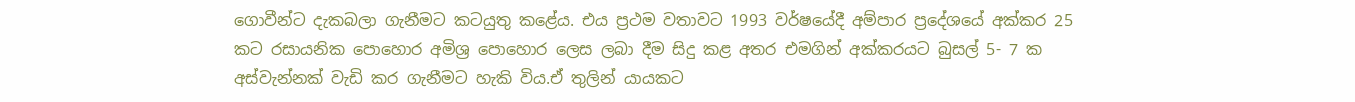ගොවීන්ට දැකබලා ගැනීමට කටයුතු කළේය. එය ප්‍රථම වතාවට 1993 වර්ෂයේදී අම්පාර ප්‍රදේශයේ අක්කර 25 කට රසායනික පොහොර අමිශ්‍ර පොහොර ලෙස ලබා දීම සිදු කළ අතර එමගින් අක්කරයට බුසල් 5- 7 ක අස්වැන්නක් වැඩි කර ගැනීමට හැකි විය.ඒ තුලින් යායකට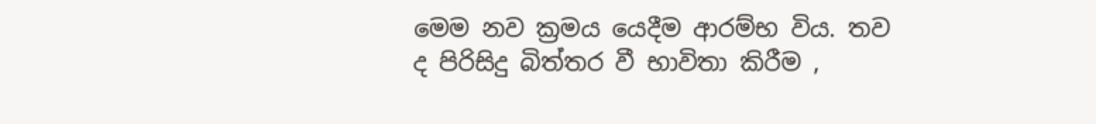මෙම නව ක්‍රමය යෙදීම ආරම්භ විය. තව ද පිරිසිදු බිත්තර වී භාවිතා කිරීම ,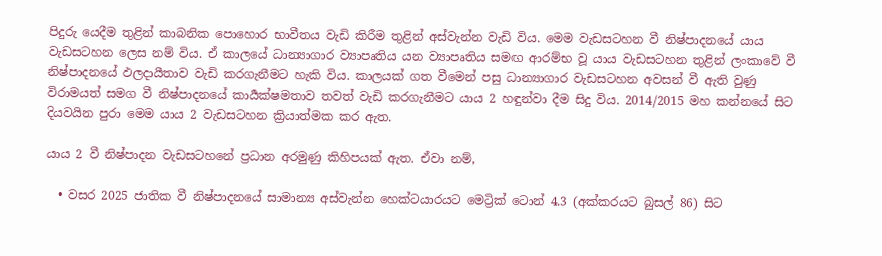පිදුරු යෙදීම තුළින් කාබනික පොහොර භාවීතය වැඩි කිරීම තුළින් අස්වැන්න වැඩි විය. මෙම වැඩසටහන වී නිෂ්පාදනයේ යාය වැඩසටහන ලෙස නම් විය. ඒ කාලයේ ධාන්‍යාගාර ව්‍යාපෘතිය යන ව්‍යාපෘතිය සමඟ ආරම්භ වූ යාය වැඩසටහන තුළින් ලංකාවේ වී නිෂ්පාදනයේ ඵලදායීතාව වැඩි කරගැනීමට හැකි විය. කාලයක් ගත වීමෙන් පසු ධාන්‍යාගාර වැඩසටහන අවසන් වී ඇති වුණු විරාමයත් සමග වී නිෂ්පාදනයේ කාර්‍යක්ෂමතාව තවත් වැඩි කරගැනීමට යාය 2 හඳුන්වා දීම සිදු විය. 2014/2015 මහ කන්නයේ සිට දියවයින පුරා මෙම යාය 2 වැඩසටහන ක්‍රියාත්මක කර ඇත.

යාය 2 වී නිෂ්පාදන වැඩසටහනේ ප්‍රධාන අරමුණු කිහිපයක් ඇත. ඒවා නම්,

  • වසර 2025 ජාතික වී නිෂ්පාදනයේ සාමාන්‍ය අස්වැන්න හෙක්ටයාරයට මෙට්‍රික් ටොන් 4.3 (අක්කරයට බුසල් 86) සිට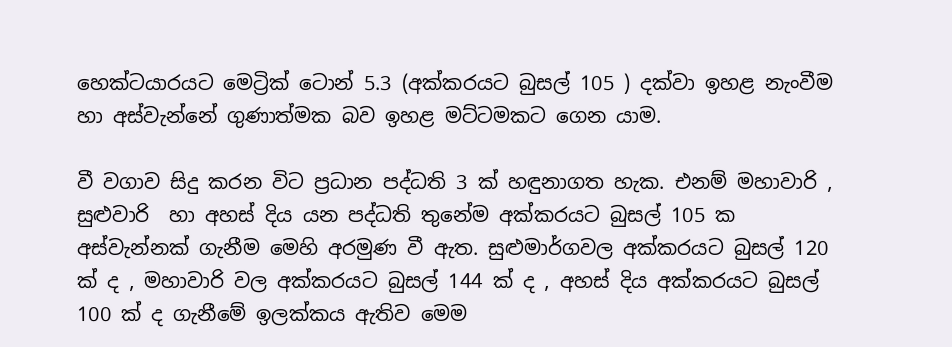හෙක්ටයාරයට මෙට්‍රික් ටොන් 5.3 (අක්කරයට බුසල් 105 ) දක්වා ඉහළ නැංවීම හා අස්වැන්නේ ගුණාත්මක බව ඉහළ මට්ටමකට ගෙන යාම.

වී වගාව සිදු කරන විට ප්‍රධාන පද්ධති 3 ක් හඳුනාගත හැක. එනම් මහාවාරි , සුළුවාරි  හා අහස් දිය යන පද්ධති තුනේම අක්කරයට බුසල් 105 ක අස්වැන්නක් ගැනීම මෙහි අරමුණ වී ඇත. සුළුමාර්ගවල අක්කරයට බුසල් 120 ක් ද , මහාවාරි වල අක්කරයට බුසල් 144 ක් ද , අහස් දිය අක්කරයට බුසල් 100 ක් ද ගැනීමේ ඉලක්කය ඇතිව මෙම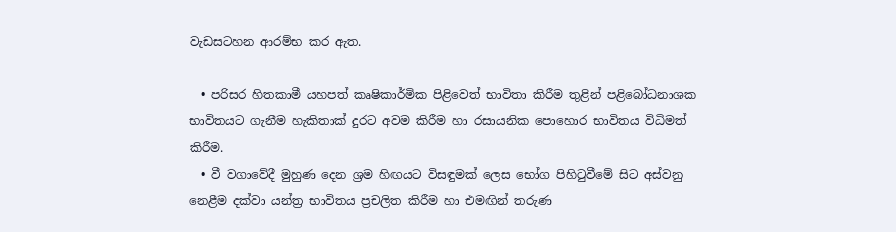වැඩසටහන ආරම්භ කර ඇත.

  • පරිසර හිතකාමී යහපත් කෘෂිකාර්මික පිළිවෙත් භාවිතා කිරීම තුළින් පළිබෝධනාශක භාවිතයට ගැනීම හැකිතාක් දුරට අවම කිරීම හා රසායනික පොහොර භාවිතය විධිමත් කිරීම.
  • වී වගාවේදී මුහුණ දෙන ශ්‍රම හිඟයට විසඳුමක් ලෙස භෝග පිහිටුවීමේ සිට අස්වනු නෙළීම දක්වා යන්ත්‍ර භාවිතය ප්‍රචලිත කිරීම හා එමඟින් තරුණ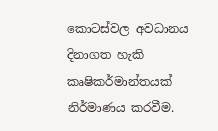කොටස්වල අවධානය දිනාගත හැකි කෘෂිකර්මාන්තයක් නිර්මාණය කරවීම.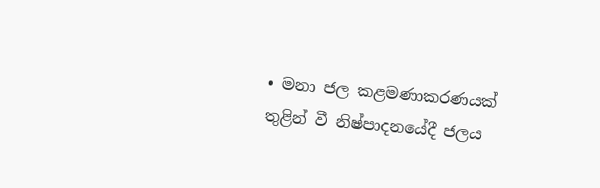• මනා ජල කළමණාකරණයක් තුළින් වී නිෂ්පාදනයේදී ජලය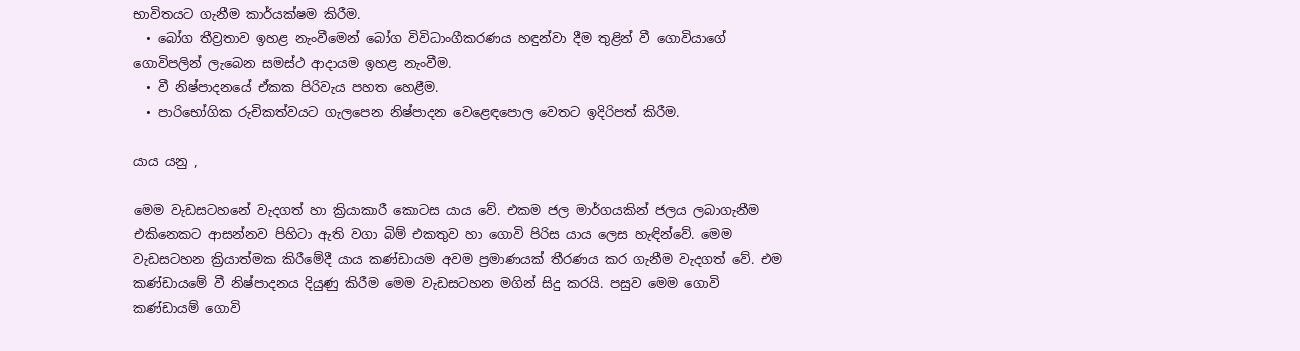භාවිතයට ගැනීම කාර්යක්ෂම කිරීම.
  • බෝග තීව්‍රතාව ඉහළ නැංවීමෙන් බෝග විවිධාංගීකරණය හඳුන්වා දීම තුළින් වී ගොවියාගේ ගොවිපලින් ලැබෙන සමස්ථ ආදායම ඉහළ නැංවීම.
  • වී නිෂ්පාදනයේ ඒකක පිරිවැය පහත හෙළීම.
  • පාරිභෝගික රුචිකත්වයට ගැලපෙන නිෂ්පාදන වෙළෙඳපොල වෙතට ඉදිරිපත් කිරීම.

යාය යනු ,

මෙම වැඩසටහනේ වැදගත් හා ක්‍රියාකාරී කොටස යාය වේ. එකම ජල මාර්ගයකින් ජලය ලබාගැනීම එකිනෙකට ආසන්නව පිහිටා ඇති වගා බිම් එකතුව හා ගොවි පිරිස යාය ලෙස හැඳින්වේ. මෙම වැඩසටහන ක්‍රියාත්මක කිරීමේදී යාය කණ්ඩායම අවම ප්‍රමාණයක් තීරණය කර ගැනීම වැදගත් වේ. එම කණ්ඩායමේ වී නිෂ්පාදනය දියුණු කිරීම මෙම වැඩසටහන මගින් සිදු කරයි. පසුව මෙම ගොවි කණ්ඩායම් ගොවි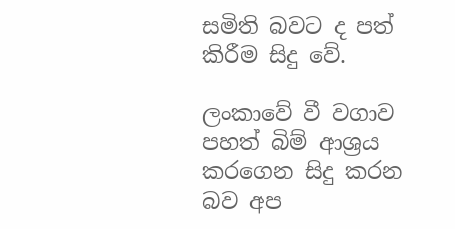සමිති බවට ද පත් කිරීම සිදු වේ.

ලංකාවේ වී වගාව පහත් බිම් ආශ්‍රය කරගෙන සිදු කරන බව අප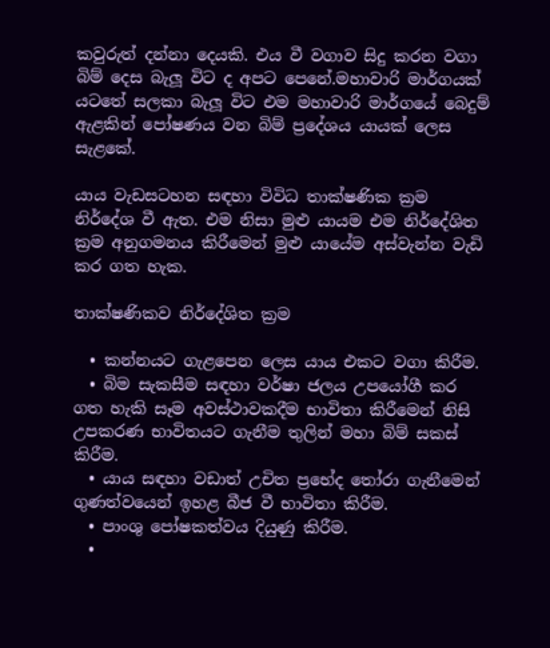කවුරුත් දන්නා දෙයකි. එය වී වගාව සිදු කරන වගා බිම් දෙස බැලූ විට ද අපට පෙනේ.මහාවාරි මාර්ගයක් යටතේ සලකා බැලූ විට එම මහාවාරි මාර්ගයේ බෙදුම් ඇළකින් පෝෂණය වන බිම් ප්‍රදේශය යායක් ලෙස සැළකේ.

යාය වැඩසටහන සඳහා විවිධ තාක්ෂණික ක්‍රම නිර්දේශ වී ඇත. එම නිසා මුළු යායම එම නිර්දේශිත ක්‍රම අනුගමනය කිරීමෙන් මුළු යායේම අස්වැන්න වැඩි කර ගත හැක.

තාක්ෂණිකව නිර්දේශිත ක්‍රම

  • කන්නයට ගැළපෙන ලෙස යාය එකට වගා කිරීම.
  • බිම සැකසීම සඳහා වර්ෂා ජලය උපයෝගී කර ගත හැකි සෑම අවස්ථාවකදීම භාවිතා කිරීමෙන් නිසි උපකරණ භාවිතයට ගැනීම තුලින් මහා බිම් සකස් කිරීම.
  • යාය සඳහා වඩාත් උචිත ප්‍රභේද තෝරා ගැනීමෙන් ගුණත්වයෙන් ඉහළ බීජ වී භාවිතා කිරීම.
  • පාංශු පෝෂකත්වය දියුණු කිරීම.
  •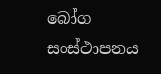බෝග සංස්ථාපනය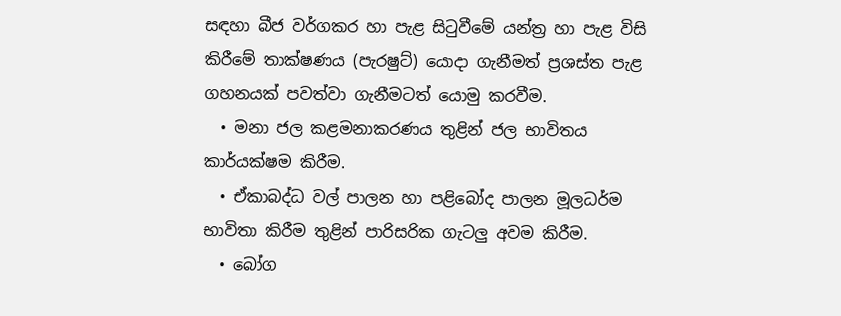සඳහා බීජ වර්ගකර හා පැළ සිටුවීමේ යන්ත්‍ර හා පැළ විසි කිරීමේ තාක්ෂණය (පැරෂුට්) යොදා ගැනීමත් ප්‍රශස්ත පැළ ගහනයක් පවත්වා ගැනීමටත් යොමු කරවීම.
  • මනා ජල කළමනාකරණය තුළින් ජල භාවිතය කාර්යක්ෂම කිරීම.
  • ඒකාබද්ධ වල් පාලන හා පළිබෝද පාලන මූලධර්ම භාවිතා කිරීම තුළින් පාරිසරික ගැටලු අවම කිරීම.
  • බෝග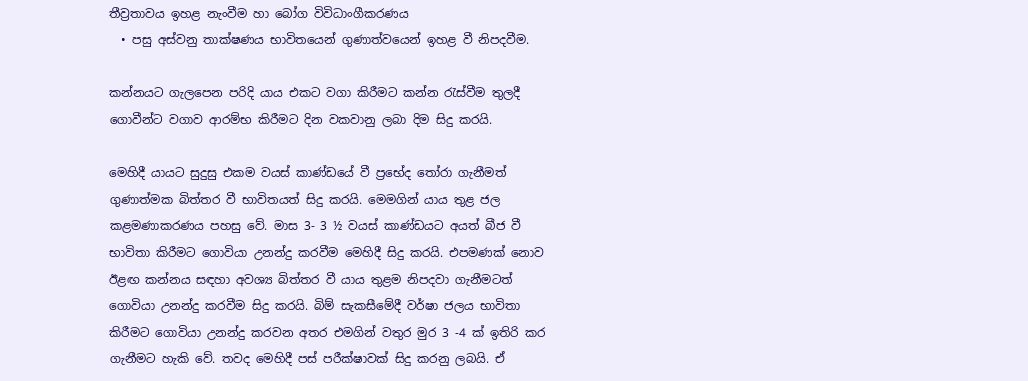තීව්‍රතාවය ඉහළ නැංවීම හා බෝග විවිධාංගීකරණය
  • පසු අස්වනු තාක්ෂණය භාවිතයෙන් ගුණාත්වයෙන් ඉහළ වී නිපදවීම.

කන්නයට ගැලපෙන පරිදි යාය එකට වගා කිරීමට කන්න රැස්වීම තුලදී ගොවීන්ට වගාව ආරම්භ කිරීමට දින වකවානු ලබා දිම සිදු කරයි.

මෙහිදී යායට සුදුසු එකම වයස් කාණ්ඩයේ වී ප්‍රභේද තෝරා ගැනීමත් ගුණාත්මක බිත්තර වී භාවිතයත් සිදු කරයි. මෙමගින් යාය තුළ ජල කළමණාකරණය පහසු වේ. මාස 3- 3 ½ වයස් කාණ්ඩයට අයත් බීජ වී භාවිතා කිරීමට ගොවියා උනන්දු කරවීම මෙහිදී සිදු කරයි. එපමණක් නොව ඊළඟ කන්නය සඳහා අවශ්‍ය බිත්තර වී යාය තුළම නිපදවා ගැනීමටත් ගොවියා උනන්දු කරවීම සිදු කරයි. බිම් සැකසීමේදී වර්ෂා ජලය භාවිතා කිරීමට ගොවියා උනන්දු කරවන අතර එමගින් වතුර මුර 3 -4 ක් ඉතිරි කර ගැනීමට හැකි වේ. තවද මෙහිදී පස් පරීක්ෂාවක් සිදු කරනු ලබයි. ඒ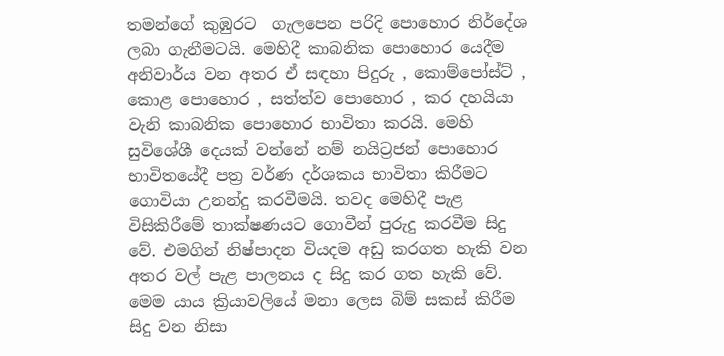තමන්ගේ කුඹුරට  ගැලපෙන පරිදි පොහොර නිර්දේශ ලබා ගැනීමටයි. මෙහිදී කාබනික පොහොර යෙදීම අනිවාර්ය වන අතර ඒ සඳහා පිදුරු , කොම්පෝස්ට් , කොළ පොහොර , සත්ත්ව පොහොර , කර දහයියා වැනි කාබනික පොහොර භාවිතා කරයි. මෙහි සුවිශේශී දෙයක් වන්නේ නම් නයිට්‍රජන් පොහොර භාවිතයේදී පත්‍ර වර්ණ දර්ශකය භාවිතා කිරීමට ගොවියා උනන්දු කරවීමයි. තවද මෙහිදී පැළ විසිකිරීමේ තාක්ෂණයට ගොවීන් පුරුදු කරවීම සිදු වේ. එමගින් නිෂ්පාදන වියදම අඩු කරගත හැකි වන අතර වල් පැළ පාලනය ද සිදු කර ගත හැකි වේ. මෙම යාය ක්‍රියාවලියේ මනා ලෙස බිම් සකස් කිරීම සිදු වන නිසා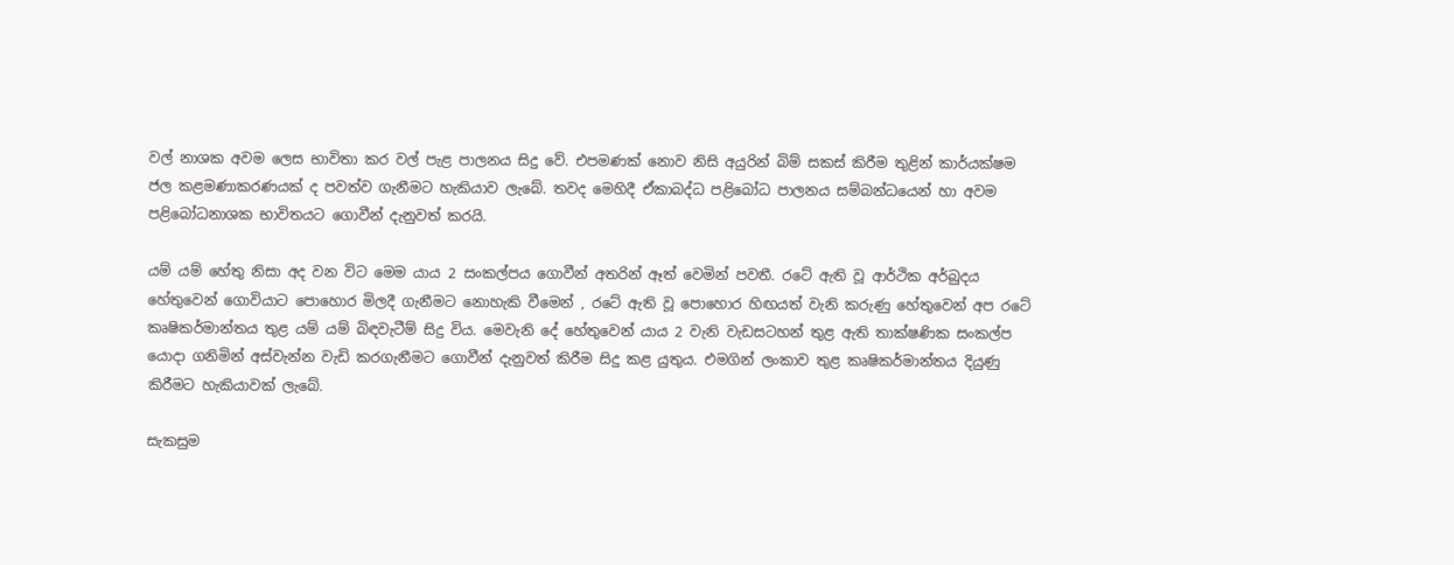වල් නාශක අවම ලෙස භාවිතා කර වල් පැළ පාලනය සිදු වේ. එපමණක් නොව නිසි අයුරින් බිම් සකස් කිරීම තුළින් කාර්යක්ෂම ජල කළමණාකරණයක් ද පවත්ව ගැනීමට හැකියාව ලැබේ. තවද මෙහිදී ඒකාබද්ධ පළිබෝධ පාලනය සම්බන්ධයෙන් හා අවම පළිබෝධනාශක භාවිතයට ගොවීන් දැනුවත් කරයි.

යම් යම් හේතු නිසා අද වන විට මෙම යාය 2 සංකල්පය ගොවීන් අතරින් ඈත් වෙමින් පවතී. රටේ ඇති වූ ආර්ථික අර්බුදය හේතුවෙන් ගොවියාට පොහොර මිලදී ගැනීමට නොහැකි වීමෙන් , රටේ ඇති වූ පොහොර හිඟයත් වැනි කරුණු හේතුවෙන් අප රටේ කෘෂිකර්මාන්තය තුළ යම් යම් බිඳවැටීම් සිදු විය. මෙවැනි දේ හේතුවෙන් යාය 2 වැනි වැඩසටහන් තුළ ඇති තාක්ෂණික සංකල්ප යොදා ගනිමින් අස්වැන්න වැඩි කරගැනීමට ගොවීන් දැනුවත් කිරීම සිදු කළ යුතුය. එමගින් ලංකාව තුළ කෘෂිකර්මාන්තය දියුණු කිරීමට හැකියාවක් ලැබේ.

සැකසුම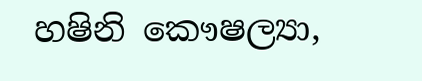හෂිනි කෞෂල්‍යා,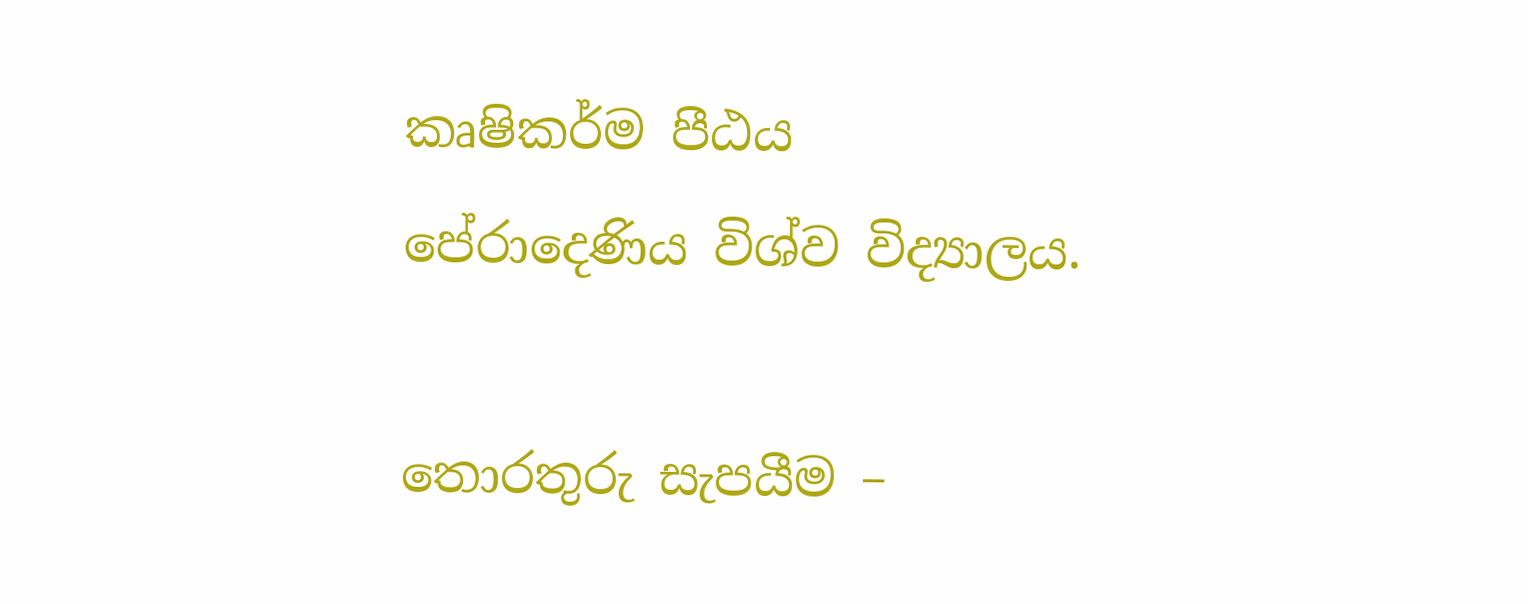කෘෂිකර්ම පීඨය                                                                                                                                                                                පේරාදෙණිය විශ්ව විද්‍යාලය.

තොරතුරු සැපයීම –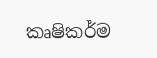කෘෂිකර්ම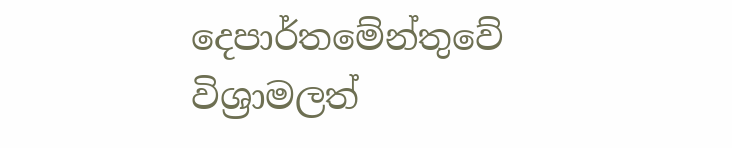දෙපාර්තමේන්තුවේ විශ්‍රාමලත්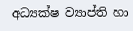අධ්‍යක්ෂ ව්‍යාප්ති හා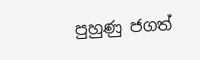පුහුණු ජගත්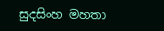සුදසිංහ මහතා